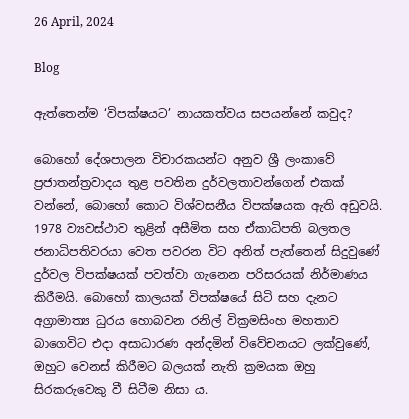26 April, 2024

Blog

ඇත්තෙන්ම ‘විපක්ෂයට’ නායකත්වය සපයන්නේ කවුද?

බොහෝ දේශපාලන විචාරකයන්ට අනුව ශ්‍රී ලංකාවේ ප්‍රජාතන්ත්‍රවාදය තුළ පවතින දුර්වලතාවන්ගෙන් එකක් වන්නේ, බොහෝ කොට විශ්වසනීය විපක්ෂයක ඇති අඩුවයි. 1978 ව්‍යවස්ථාව තුළින් අසීමිත සහ ඒකාධිපති බලතල ජනාධිපතිවරයා වෙත පවරන විට අනිත් පැත්තෙන් සිදුවුණේ දුර්වල විපක්ෂයක් පවත්වා ගැනෙන පරිසරයක් නිර්මාණය කිරීමයි. බොහෝ කාලයක් විපක්ෂයේ සිටි සහ දැනට අග්‍රාමාත්‍ය ධුරය හොබවන රනිල් වික්‍රමසිංහ මහතාව බාගෙවිට එදා අසාධාරණ අන්දමින් විවේචනයට ලක්වුණේ, ඔහුට වෙනස් කිරීමට බලයක් නැති ක්‍රමයක ඔහු සිරකරුවෙකු වී සිටීම නිසා ය.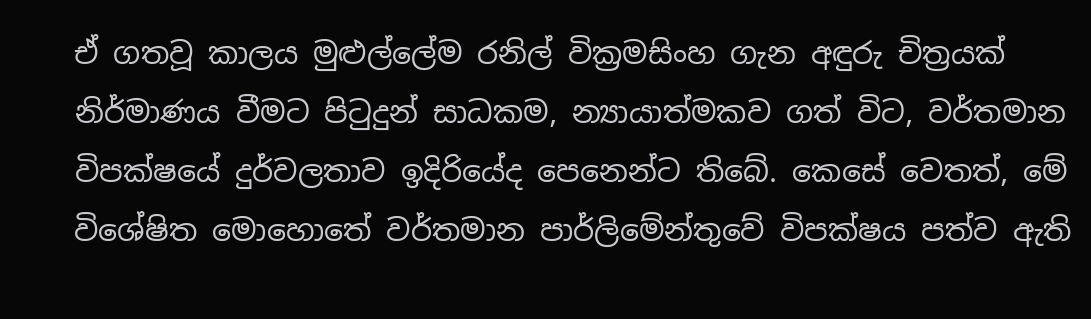ඒ ගතවූ කාලය මුළුල්ලේම රනිල් වික්‍රමසිංහ ගැන අඳුරු චිත්‍රයක් නිර්මාණය වීමට පිටුදුන් සාධකම, න්‍යායාත්මකව ගත් විට, වර්තමාන විපක්ෂයේ දුර්වලතාව ඉදිරියේද පෙනෙන්ට තිබේ. කෙසේ වෙතත්, මේ විශේෂිත මොහොතේ වර්තමාන පාර්ලිමේන්තුවේ විපක්ෂය පත්ව ඇති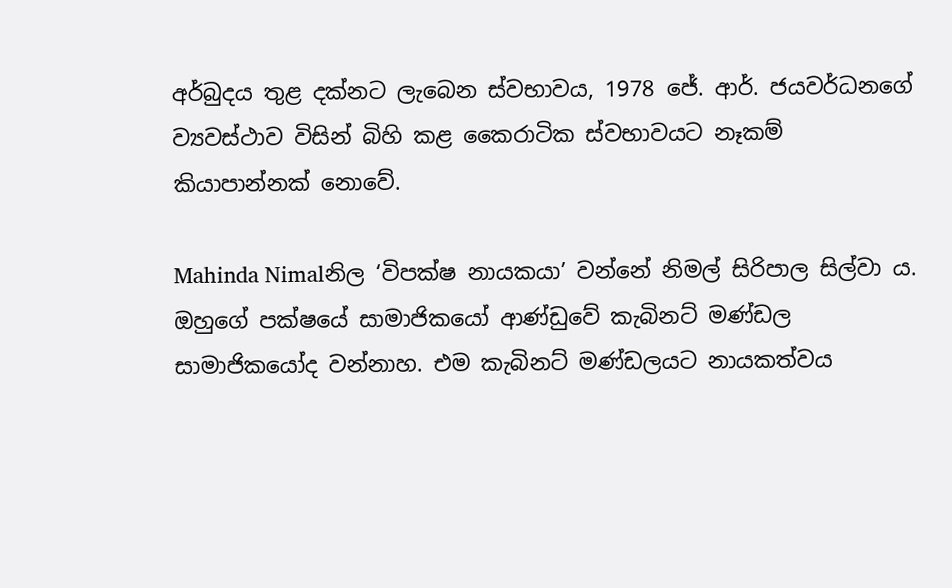අර්බුදය තුළ දක්නට ලැබෙන ස්වභාවය, 1978 ජේ. ආර්. ජයවර්ධනගේ ව්‍යවස්ථාව විසින් බිහි කළ කෛරාටික ස්වභාවයට නෑකම් කියාපාන්නක් නොවේ.

Mahinda Nimalනිල ‘විපක්ෂ නායකයා’ වන්නේ නිමල් සිරිපාල සිල්වා ය. ඔහුගේ පක්ෂයේ සාමාජිකයෝ ආණ්ඩුවේ කැබිනට් මණ්ඩල සාමාජිකයෝද වන්නාහ. එම කැබිනට් මණ්ඩලයට නායකත්වය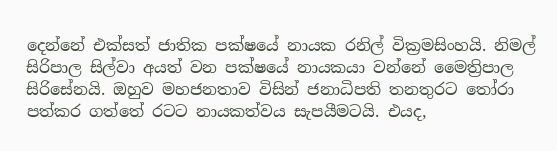දෙන්නේ එක්සත් ජාතික පක්ෂයේ නායක රනිල් වික්‍රමසිංහයි. නිමල් සිරිපාල සිල්වා අයත් වන පක්ෂයේ නායකයා වන්නේ මෛත්‍රිපාල සිරිසේනයි. ඔහුව මහජනතාව විසින් ජනාධිපති තනතුරට තෝරා පත්කර ගත්තේ රටට නායකත්වය සැපයීමටයි. එයද,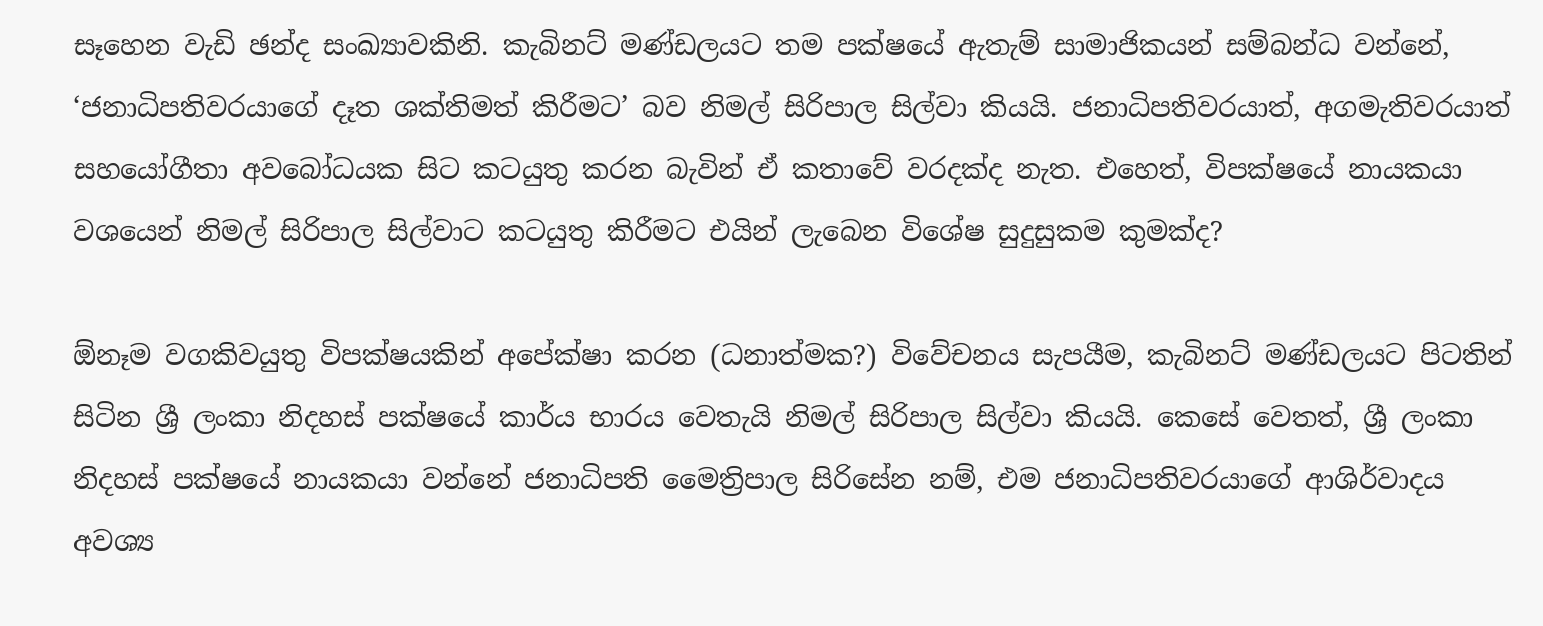සෑහෙන වැඩි ඡන්ද සංඛ්‍යාවකිනි. කැබිනට් මණ්ඩලයට තම පක්ෂයේ ඇතැම් සාමාජිකයන් සම්බන්ධ වන්නේ, ‘ජනාධිපතිවරයාගේ දෑත ශක්තිමත් කිරීමට’ බව නිමල් සිරිපාල සිල්වා කියයි. ජනාධිපතිවරයාත්, අගමැතිවරයාත් සහයෝගීතා අවබෝධයක සිට කටයුතු කරන බැවින් ඒ කතාවේ වරදක්ද නැත. එහෙත්, විපක්ෂයේ නායකයා වශයෙන් නිමල් සිරිපාල සිල්වාට කටයුතු කිරීමට එයින් ලැබෙන විශේෂ සුදුසුකම කුමක්ද?

ඕනෑම වගකිවයුතු විපක්ෂයකින් අපේක්ෂා කරන (ධනාත්මක?) විවේචනය සැපයීම, කැබිනට් මණ්ඩලයට පිටතින් සිටින ශ්‍රී ලංකා නිදහස් පක්ෂයේ කාර්ය භාරය වෙතැයි නිමල් සිරිපාල සිල්වා කියයි. කෙසේ වෙතත්, ශ්‍රී ලංකා නිදහස් පක්ෂයේ නායකයා වන්නේ ජනාධිපති මෛත්‍රිපාල සිරිසේන නම්, එම ජනාධිපතිවරයාගේ ආශිර්වාදය අවශ්‍ය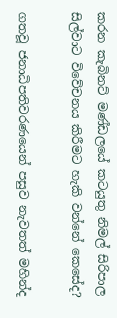කරන කැබිනට් මණ්ඩලයේ කටයුතු නිමල් සිරිපාල සිල්වාට විවේචනය කිරීමට හැකි වන්නේ කෙසේද?

ගතවූ ජනාධිපතිවරණයෙන් පසුව නැවතත් මහින්ද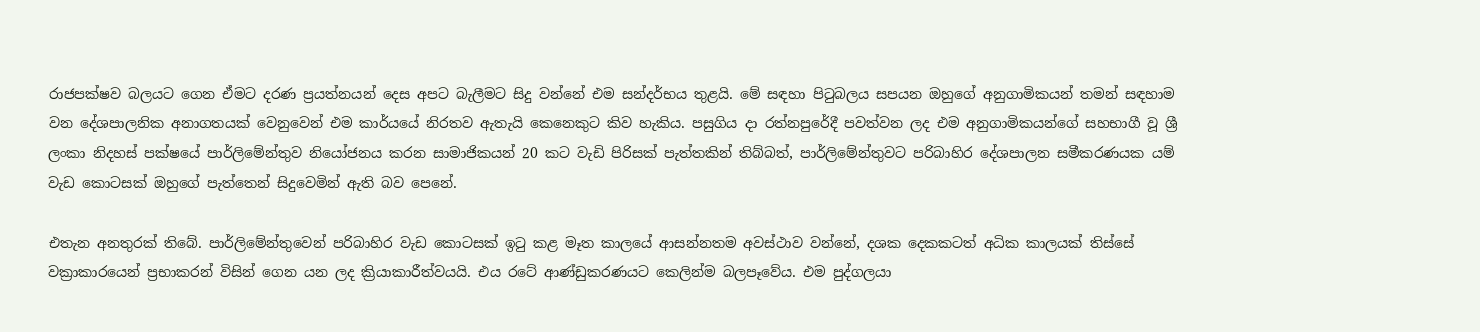රාජපක්ෂව බලයට ගෙන ඒමට දරණ ප්‍රයත්නයන් දෙස අපට බැලීමට සිදු වන්නේ එම සන්දර්භය තුළයි. මේ සඳහා පිටුබලය සපයන ඔහුගේ අනුගාමිකයන් තමන් සඳහාම වන දේශපාලනික අනාගතයක් වෙනුවෙන් එම කාර්යයේ නිරතව ඇතැයි කෙනෙකුට කිව හැකිය. පසුගිය දා රත්නපුරේදී පවත්වන ලද එම අනුගාමිකයන්ගේ සහභාගී වූ ශ්‍රී ලංකා නිදහස් පක්ෂයේ පාර්ලිමේන්තුව නියෝජනය කරන සාමාජිකයන් 20 කට වැඩි පිරිසක් පැත්තකින් තිබ්බත්, පාර්ලිමේන්තුවට පරිබාහිර දේශපාලන සමීකරණයක යම් වැඩ කොටසක් ඔහුගේ පැත්තෙන් සිදුවෙමින් ඇති බව පෙනේ.

එතැන අනතුරක් තිබේ. පාර්ලිමේන්තුවෙන් පරිබාහිර වැඩ කොටසක් ඉටු කළ මෑත කාලයේ ආසන්නතම අවස්ථාව වන්නේ, දශක දෙකකටත් අධික කාලයක් තිස්සේ වක්‍රාකාරයෙන් ප්‍රභාකරන් විසින් ගෙන යන ලද ක්‍රියාකාරීත්වයයි. එය රටේ ආණ්ඩුකරණයට කෙලින්ම බලපෑවේය. එම පුද්ගලයා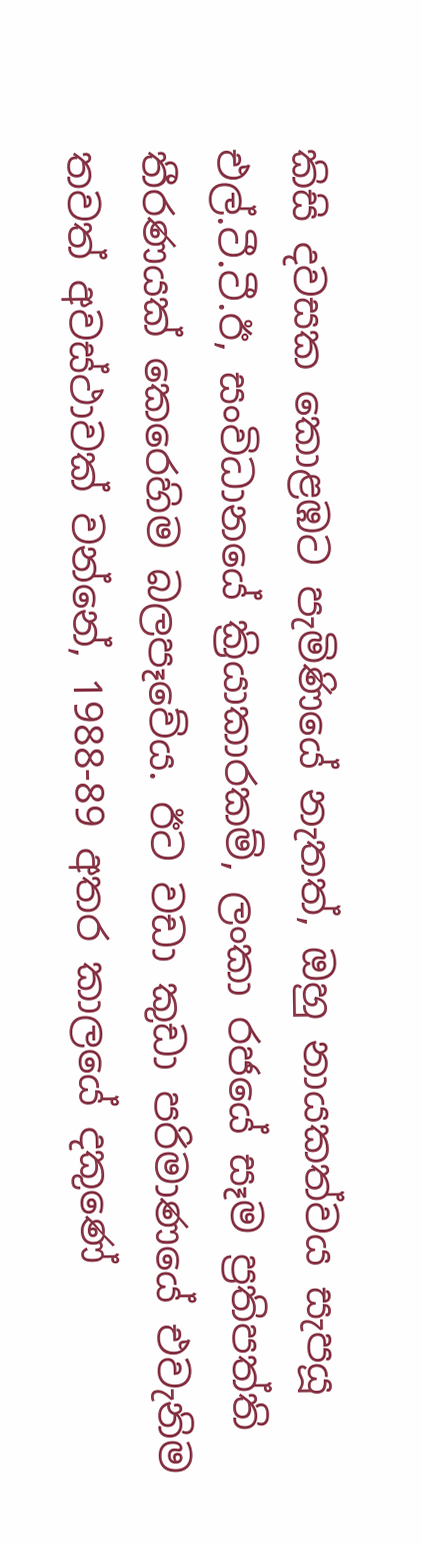කිසි දවසක කොළඹට පැමිණියේ නැතත්, ඔහු නායකත්වය සැපයූ එල්.ටී.ටී.ඊ, සංවිධානයේ ක්‍රියාකාරකම්, ලංකා රජයේ සෑම ප්‍රතිපත්ති තීරණයක් කෙරෙහිම බලපෑවේය. ඊට වඩා කුඩා පරිමාණයේ එවැනිම තවත් අවස්ථාවක් වන්නේ, 1988-89 අතර කාලයේ දකුණේ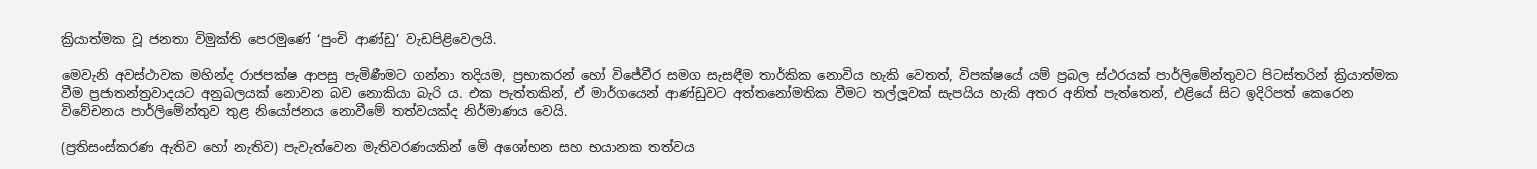ක්‍රියාත්මක වූ ජනතා විමුක්ති පෙරමුණේ ‘පුංචි ආණ්ඩු’ වැඩපිළිවෙලයි.

මෙවැනි අවස්ථාවක මහින්ද රාජපක්ෂ ආපසු පැමිණීමට ගන්නා තදියම, ප්‍රභාකරන් හෝ විජේවීර සමග සැසඳීම තාර්කික නොවිය හැකි වෙතත්, විපක්ෂයේ යම් ප්‍රබල ස්ථරයක් පාර්ලිමේන්තුවට පිටස්තරින් ක්‍රියාත්මක වීම ප්‍රජාතන්ත්‍රවාදයට අනුබලයක් නොවන බව නොකියා බැරි ය. එක පැත්තකින්, ඒ මාර්ගයෙන් ආණ්ඩුවට අත්තනෝමතික වීමට තල්ලූවක් සැපයිය හැකි අතර අනිත් පැත්තෙන්, එළියේ සිට ඉදිරිපත් කෙරෙන විවේචනය පාර්ලිමේන්තුව තුළ නියෝජනය නොවීමේ තත්වයක්ද නිර්මාණය වෙයි.

(ප්‍රතිසංස්කරණ ඇතිව හෝ නැතිව) පැවැත්වෙන මැතිවරණයකින් මේ අශෝභන සහ භයානක තත්වය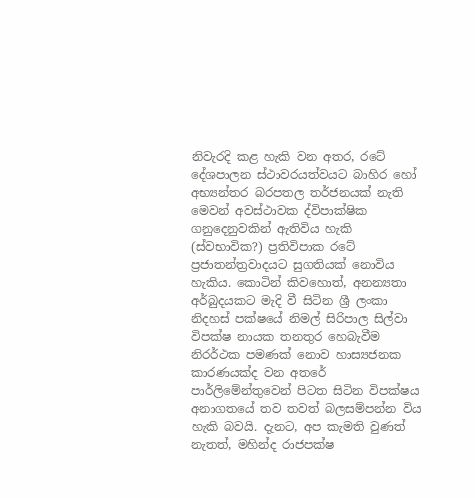නිවැරදි කළ හැකි වන අතර, රටේ දේශපාලන ස්ථාවරයත්වයට බාහිර හෝ අභ්‍යන්තර බරපතල තර්ජනයක් නැති මෙවන් අවස්ථාවක ද්විපාක්ෂික ගනුදෙනුවකින් ඇතිවිය හැකි (ස්වභාවික?) ප්‍රතිවිපාක රටේ ප්‍රජාතන්ත්‍රවාදයට සුගතියක් නොවිය හැකිය. කොටින් කිවහොත්, අනන්‍යතා අර්බුදයකට මැදි වී සිටින ශ්‍රී ලංකා නිදහස් පක්ෂයේ නිමල් සිරිපාල සිල්වා විපක්ෂ නායක තනතුර හෙබැවීම නිරර්ථක පමණක් නොව හාස්‍යජනක කාරණයක්ද වන අතරේ පාර්ලිමේන්තුවෙන් පිටත සිටින විපක්ෂය අනාගතයේ තව තවත් බලසම්පන්න විය හැකි බවයි. දැනට, අප කැමති වුණත් නැතත්, මහින්ද රාජපක්ෂ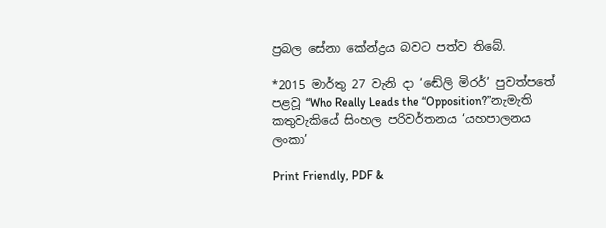ප්‍රබල සේනා කේන්ද්‍රය බවට පත්ව තිබේ.

*2015 මාර්තු 27 වැනි දා ‘ඬේලි මිරර්’ පුවත්පතේ පළවූ “Who Really Leads the “Opposition?”නැමැති කතුවැකියේ සිංහල පරිවර්තනය ‘යහපාලනය ලංකා’

Print Friendly, PDF &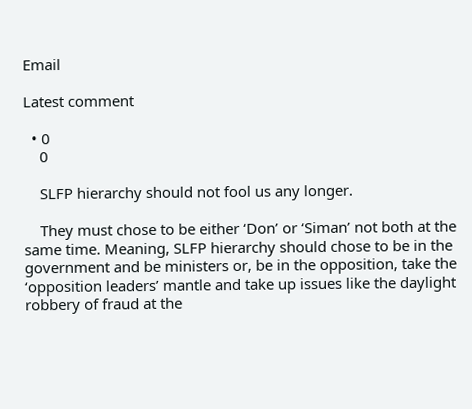Email

Latest comment

  • 0
    0

    SLFP hierarchy should not fool us any longer.

    They must chose to be either ‘Don’ or ‘Siman’ not both at the same time. Meaning, SLFP hierarchy should chose to be in the government and be ministers or, be in the opposition, take the ‘opposition leaders’ mantle and take up issues like the daylight robbery of fraud at the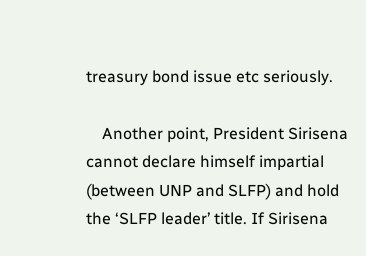treasury bond issue etc seriously.

    Another point, President Sirisena cannot declare himself impartial (between UNP and SLFP) and hold the ‘SLFP leader’ title. If Sirisena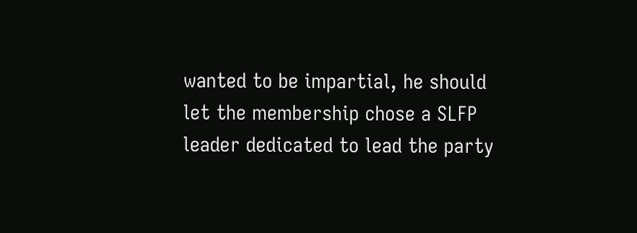wanted to be impartial, he should let the membership chose a SLFP leader dedicated to lead the party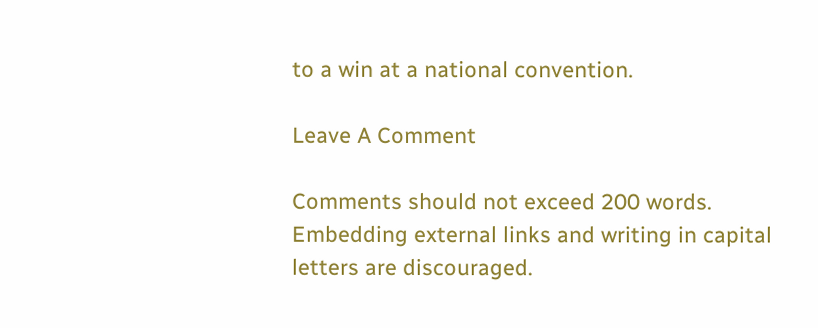to a win at a national convention.

Leave A Comment

Comments should not exceed 200 words. Embedding external links and writing in capital letters are discouraged.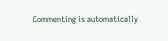Commenting is automatically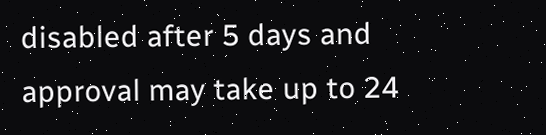disabled after 5 days and approval may take up to 24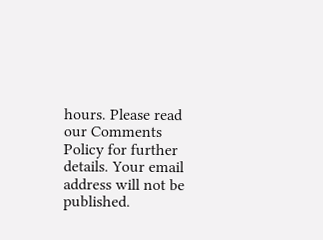hours. Please read our Comments Policy for further details. Your email address will not be published.